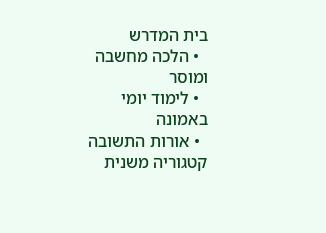בית המדרש
  • הלכה מחשבה ומוסר
  • לימוד יומי באמונה
  • אורות התשובה
קטגוריה משנית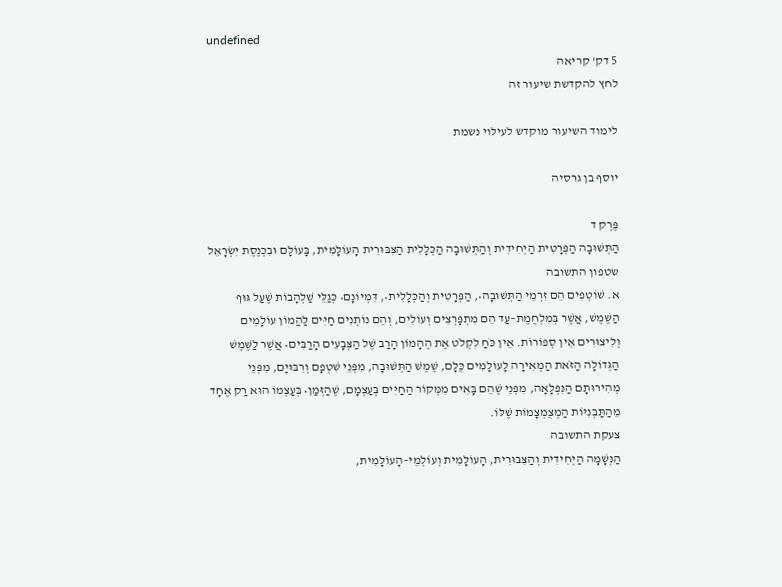undefined
5 דק' קריאה
לחץ להקדשת שיעור זה

לימוד השיעור מוקדש לעילוי נשמת

יוסף בן גרסיה

פֶּרֶק ד
הַתְּשׁוּבָה הַפְּרָטִית הַיְחִידִית וְהַתְּשׁוּבָה הַכְּלָלִית הַצִּבּוּרִית הָעוֹלָמִית, בָּעוֹלָם וּבִכְנֶסֶת יִשְׂרָאֵל
שטפון התשובה
א. שׁוֹטְפִים הֵם זִרְמֵי הַתְּשׁוּבָה•, הַפְּרָטִית וְהַכְּלָלִית•, דִּמְיוֹנָם• כְּגַלֵּי שַׁלְהָבוֹת שֶׁעַל גּוּף הַשֶּׁמֶשׁ, אֲשֶׁר בְּמִלְחֶמֶת–עַד הֵם מִתְפָּרְצִים וְעוֹלִים, וְהֵם נוֹתְנִים חַיִּים לַהֲמוֹן עוֹלָמִים וְלִיצוּרִים אֵין סְפוֹרוֹת. אֵין כֹּחַ לִקְלֹט אֶת הֶהָמוֹן הָרַב שֶׁל הַצְּבָעִים הָרַבִּים• אֲשֶׁר לַשֶּׁמֶשׁ הַגְּדוֹלָה הַזֹּאת הַמְאִירָה לָעוֹלָמִים כֻּלָּם, שֶׁמֶשׁ הַתְּשׁוּבָה, מִפְּנֵי שִׁטְפָם וְרִבּוּיָם, מִפְּנֵי מְהִירוּתָם הַנִּפְלָאָה, מִפְּנֵי שֶׁהֵם בָּאִים מִמְּקוֹר הַחַיִּים בְּעַצְמָם, שֶׁהַזְּמַן• בְּעַצְמוֹ הוּא רַק אֶחָד מֵהַתַּבְנִיּוֹת הַמְצֻמְצָמוֹת שֶׁלּוֹ.
צעקת התשובה
הַנְּשָׁמָה הַיְחִידִית וְהַצִּבּוּרִית, הָעוֹלָמִית וְעוֹלְמֵי–הָעוֹלָמִית,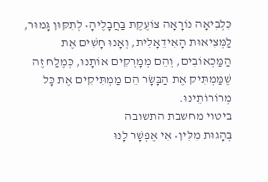כִּלְבִיאָה נוֹרָאָה צוֹעֶקֶת בַּחֲבָלֶיהָ• לְתִקּוּן גָּמוּר, לַמְּצִיאוּת הָאִידֵאָלִית, וְאָנוּ חָשִׁים אֶת הַמַּכְאוֹבִים, וְהֵם מְמָרְקִים אוֹתָנוּ, כְּמֶלַח זֶה שֶׁמַּמְתִּיק אֶת הַבָּשָׂר הֵם מַמְתִּיקִים אֶת כָּל מְרוֹרוֹתֵינוּ.
ביטוי מחשבת התשובה
בְּהָגוּת מִלִּין• אִי אֶפְשָׁר לָנוּ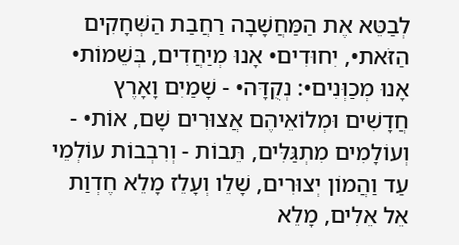לְבַטֵּא אֶת הַמַּחֲשָׁבָה רַחֲבַת הַשְּׁחָקִים הַזֹּאת•, יִחוּדִים• אָנוּ מְיַחֲדִים, בְּשֵׁמוֹת• אָנוּ מְכַוְּנִים•: נְקֻדָּה• - שָׁמַיִם וָאָרֶץ חֲדָשִׁים וּמְלוֹאֵיהֶם אֲצוּרִים שָׁם, אוֹת• - וְעוֹלָמִים מִתְגַּלִּים, תֵּבוֹת - וְרִבְבוֹת עוֹלְמֵי עַד וַהֲמוֹן יְצוּרִים, שָׁלֵו וְעָלֵז מָלֵא חֶדְוַת אֵל אֵלִים, מָלֵא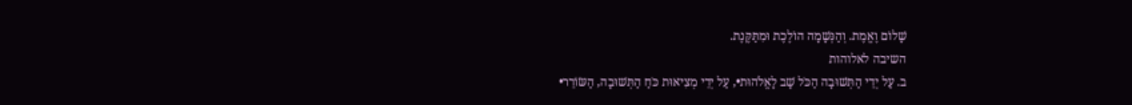שָׁלוֹם וֶאֱמֶת. וְהַנְּשָׁמָה הוֹלֶכֶת וּמִתַּקֶּנֶת.
השיבה לאלוהות
ב. עַל יְדֵי הַתְּשׁוּבָה הַכֹּל שָׁב לָאֱלֹהוּת•, עַל יְדֵי מְצִיאוּת כֹּחַ הַתְּשׁוּבָה, הַשּׂוֹרֵר•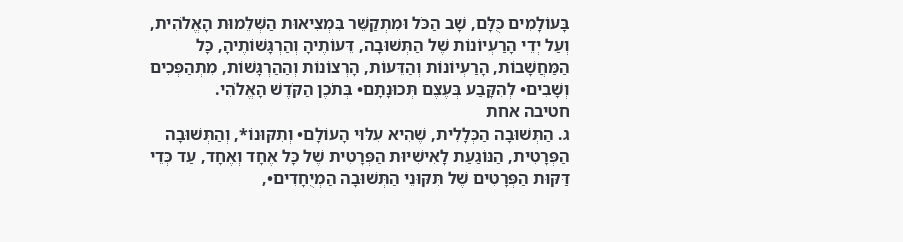בָּעוֹלָמִים כֻּלָּם, שָׁב הַכֹּל וּמִתְקַשֵּׁר בִּמְצִיאוּת הַשְּׁלֵמוּת הָאֱלֹהִית, וְעַל יְדֵי הָרַעְיוֹנוֹת שֶׁל הַתְּשׁוּבָה, דֵּעוֹתֶיהָ וְהַרְגָּשׁוֹתֶיהָ, כָּל הַמַּחֲשָׁבוֹת, הָרַעְיוֹנוֹת וְהַדֵּעוֹת, הָרְצוֹנוֹת וְהַהַרְגָּשׁוֹת, מִתְהַפְּכִים וְשָׁבִים• לְהִקָּבַע בְּעֶצֶם תְּכוּנָתָם• בְּתֹכֶן הַקֹּדֶשׁ הָאֱלֹהִי.
חטיבה אחת
ג. הַתְּשׁוּבָה הַכְּלָלִית, שֶׁהִיא עִלּוּי הָעוֹלָם• וְתִקּוּנוֹ*, וְהַתְּשׁוּבָה הַפְּרָטִית, הַנּוֹגַעַת לָאִישִׁיּוּת הַפְּרָטִית שֶׁל כָּל אֶחָד וְאֶחָד, עַד כְּדֵי דַּקּוּת הַפְּרָטִים שֶׁל תִּקּוּנֵי הַתְּשׁוּבָה הַמְיֻחָדִים•,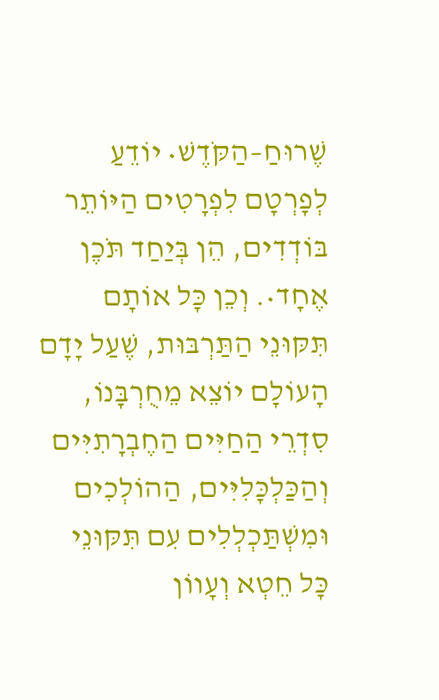שֶׁרוּחַ–הַקֹּדֶשׁ• יוֹדֵעַ לְפָרְטָם לִפְרָטִים הַיּוֹתֵר בּוֹדְדִים, הֵן בְּיַחַד תֹּכֶן אֶחָד•. וְכֵן כָּל אוֹתָם תִּקּוּנֵי הַתַּרְבּוּת, שֶׁעַל יָדָם הָעוֹלָם יוֹצֵא מֵחֻרְבָּנוֹ, סִדְרֵי הַחַיִּים הַחֶבְרָתִיִּים וְהַכַּלְכָּלִיִּים, הַהוֹלְכִים וּמִשְׁתַּכְלְלִים עִם תִּקּוּנֵי כָּל חֵטְא וְעָווֹן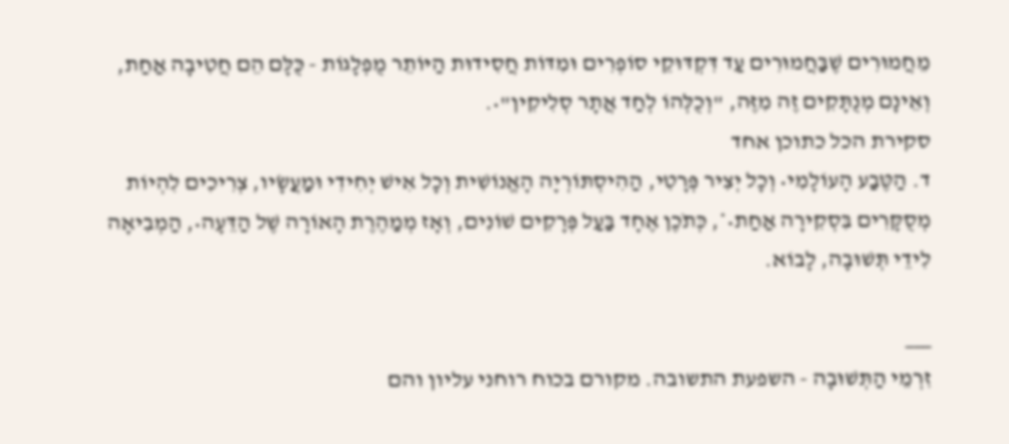מֵחֲמוּרִים שֶׁבַּחֲמוּרִים עַד דִּקְדּוּקֵי סוֹפְרִים וּמִדּוֹת חֲסִידוּת הַיּוֹתֵר מֻפְלָגוֹת - כֻּלָּם הֵם חֲטִיבָה אַחַת, וְאֵינָם מְנֻתָּקִים זֶה מִזֶּה, "וְכֻלְּהוֹ לְחַד אֲתָר סְלִיקִין"•.
סקירת הכל כתוכן אחד
ד. הַטֶּבַע הָעוֹלָמִי• וְכָל יְצִיר פְּרָטִי, הַהִיסְתּוֹרְיָה הָאֱנוֹשִׁית וְכָל אִישׁ יְחִידִי וּמַעֲשָׂיו, צְרִיכִים לִהְיוֹת מְסֻקָּרִים בִּסְקִירָה אַחַת•*, כְּתֹכֶן אֶחָד בַּעַל פְּרָקִים שׁוֹנִים, וְאָז מְמַהֶרֶת הָאוֹרָה שֶׁל הַדֵּעָה•, הַמְבִיאָה לִידֵי תְּשׁוּבָה, לָבוֹא.

___
זִרְמֵי הַתְּשׁוּבָה - השפעת התשובה. מקורם בכוח רוחני עליון והם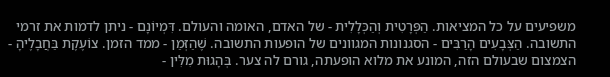משפיעים על כל המציאות. הַפְּרָטִית וְהַכְּלָלִית - של האדם, האומה והעולם. דִּמְיוֹנָם - ניתן לדמות את זרמי התשובה. הַצְּבָעִים הָרַבִּים - הסגנונות המגוונים של הופעות התשובה. שֶׁהַזְּמַן - ממד הזמן. צוֹעֶקֶת בַּחֲבָלֶיהָ - הצמצום שבעולם הזה, המונע את מלוא הופעתה, גורם לה צער. בְּהָגוּת מִלִּין -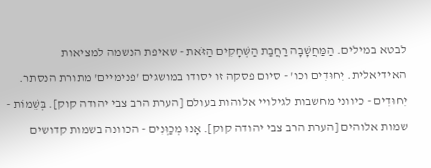לבטא במילים. הַמַּחֲשָׁבָה רַחֲבַת הַשְּׁחָקִים הַזֹּאת - שאיפת הנשמה למציאות האידיאלית. יִחוּדִים וכו' - סיום פסקה זו יסודו במושגים 'פנימיים' מתורת הנסתר. יִחוּדִים - כיווני מחשבות לגילויי אלוהות בעולם [הערת הרב צבי יהודה קוק]. בְּשֵׁמוֹת - שמות אלוהים [הערת הרב צבי יהודה קוק]. אָנוּ מְכַוְּנִים - הכוונה בשמות קדושים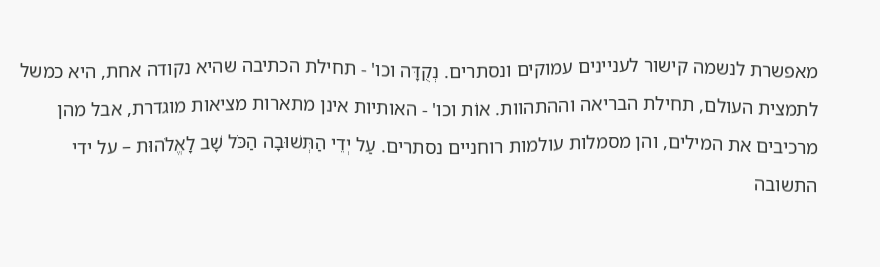מאפשרת לנשמה קישור לעניינים עמוקים ונסתרים. נְקֻדָּה וכו' - תחילת הכתיבה שהיא נקודה אחת, היא כמשל לתמצית העולם, תחילת הבריאה וההתהוות. אוֹת וכו' - האותיות אינן מתארות מציאות מוגדרת, אבל מהן מרכיבים את המילים, והן מסמלות עולמות רוחניים נסתרים. עַל יְדֵי הַתְּשׁוּבָה הַכֹּל שָׁב לָאֱלֹהוּת – על ידי התשובה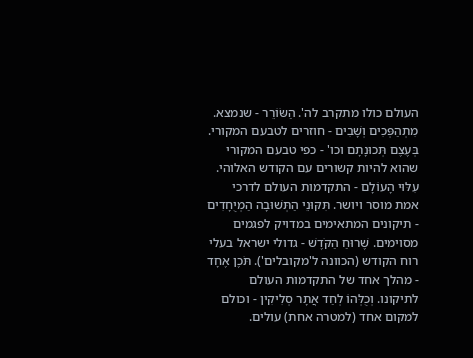העולם כולו מתקרב לה'. הַשּׂוֹרֵר - שנמצא. מִתְהַפְּכִים וְשָׁבִים - חוזרים לטבעם המקורי. בְּעֶצֶם תְּכוּנָתָם וכו' - כפי טבעם המקורי שהוא להיות קשורים עם הקודש האלוהי. עִלּוּי הָעוֹלָם - התקדמות העולם לדרכי אמת מוסר ויושר. תִּקּוּנֵי הַתְּשׁוּבָה הַמְיֻחָדִים - תיקונים המתאימים במדויק לפגמים מסוימים. שֶׁרוּחַ הַקֹּדֶשׁ - גדולי ישראל בעלי רוח הקודש (הכוונה ל'מקובלים'). תֹּכֶן אֶחָד - מהלך אחד של התקדמות העולם לתיקונו. וְכֻלְּהוֹ לְחַד אֲתָר סְלִיקִין - וכולם למקום אחד (למטרה אחת) עולים.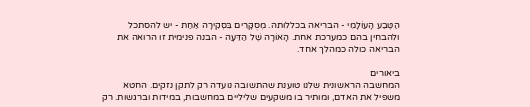הַטֶּבַע הָעוֹלָמִי - הבריאה בכללותה. מְסֻקָּרִים בִּסְקִירָה אַחַת - יש להסתכל ולהבחין בהם כמערכת אחת. הָאוֹרָה שֶׁל הַדֵּעָה - הבנה פנימית זו הרואה את הבריאה כולה כמהלך אחד.

ביאורים
המחשבה הראשונית שלנו טוענת שהתשובה נועדה רק לתקן נזקים. החטא משפיל את האדם, ומותיר בו משקעים שליליים במחשבות, במידות וברגשות. רק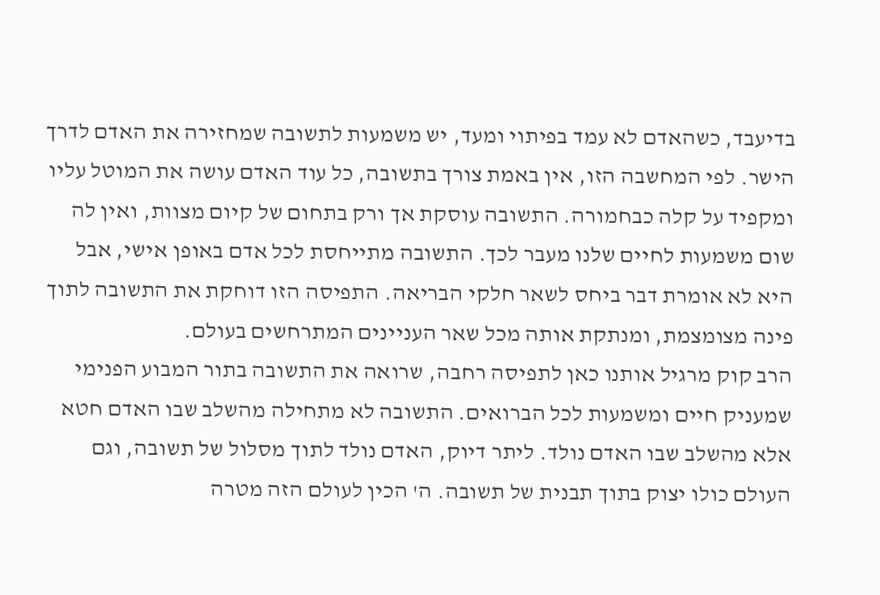בדיעבד, כשהאדם לא עמד בפיתוי ומעד, יש משמעות לתשובה שמחזירה את האדם לדרך הישר. לפי המחשבה הזו, אין באמת צורך בתשובה, כל עוד האדם עושה את המוטל עליו ומקפיד על קלה כבחמורה. התשובה עוסקת אך ורק בתחום של קיום מצוות, ואין לה שום משמעות לחיים שלנו מעבר לכך. התשובה מתייחסת לכל אדם באופן אישי, אבל היא לא אומרת דבר ביחס לשאר חלקי הבריאה. התפיסה הזו דוחקת את התשובה לתוך פינה מצומצמת, ומנתקת אותה מכל שאר העניינים המתרחשים בעולם.
הרב קוק מרגיל אותנו כאן לתפיסה רחבה, שרואה את התשובה בתור המבוע הפנימי שמעניק חיים ומשמעות לכל הברואים. התשובה לא מתחילה מהשלב שבו האדם חטא אלא מהשלב שבו האדם נולד. ליתר דיוק, האדם נולד לתוך מסלול של תשובה, וגם העולם כולו יצוק בתוך תבנית של תשובה. ה' הכין לעולם הזה מטרה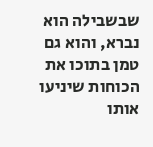שבשבילה הוא נברא, והוא גם טמן בתוכו את הכוחות שיניעו אותו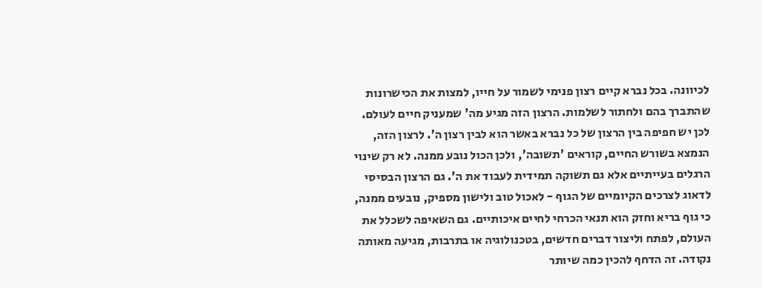לכיוונה. בכל נברא קיים רצון פנימי לשמור על חייו, למצות את הכישרונות שהתברך בהם ולחתור לשלמות. הרצון הזה מגיע מה' שמעניק חיים לעולם. לכן יש חפיפה בין הרצון של כל נברא באשר הוא לבין רצון ה'. לרצון הזה, הנמצא בשורש החיים, קוראים 'תשובה', ולכן הכול נובע ממנה. לא רק שינוי הרגלים בעייתיים אלא גם תשוקה תמידית לעבוד את ה'. גם הרצון הבסיסי לדאוג לצרכים הקיומיים של הגוף - לאכול טוב ולישון מספיק, נובעים ממנה, כי גוף בריא וחזק הוא תנאי הכרחי לחיים איכותיים. גם השאיפה לשכלל את העולם, לפתח וליצור דברים חדשים, בטכנולוגיה או בתרבות, מגיעה מאותה נקודה. זה הדחף להכין כמה שיותר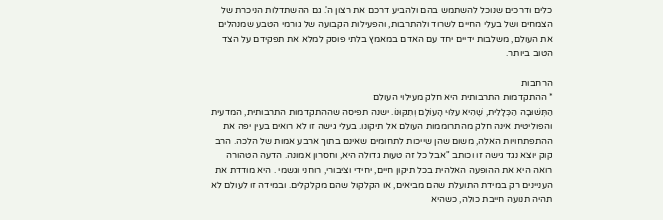כלים ודרכים שנוכל להשתמש בהם ולהביע דרכם את רצון ה'. גם ההשתדלות הניכרת של הצמחים ושל בעלי החיים לשרוד ולהתרבות, והפעילות הקבועה של גורמי הטבע שמנהלים את העולם, משלבות ידיים יחד עם האדם במאמץ בלתי פוסק למלא את תפקידם על הצד הטוב ביותר.

הרחבות
* ההתקדמות התרבותית היא חלק מעילוי העולם
הַתְּשׁוּבָה הַכְּלָלִית, שֶׁהִיא עִלּוּי הָעוֹלָם וְתִקּוּנוֹ. ישנה תפיסה שההתקדמות התרבותית, המדעית והפוליטית אינה חלק מהתרוממות העולם אל תיקונו. בעלי גישה זו לא רואים בעין יפה את ההתפתחויות האלה, משום שהן שייכות לתחומים שאינם בתוך ארבע אמות של הלכה. הרב קוק יוצא נגד גישה זו וכותב "אבל כל זה טעות גדולה היא, וחסרון אמונה. הדעה הטהורה רואה היא את ההופעה האלהית בכל תיקון חיים, יחידי וציבורי, רוחני וגשמי . היא מודדת את העניינים רק במידת התועלת שהם מביאים, או הקלקול שהם מקלקלים. ובמידה זו לעולם לא תהיה תנועה חייבת כולה, כשהיא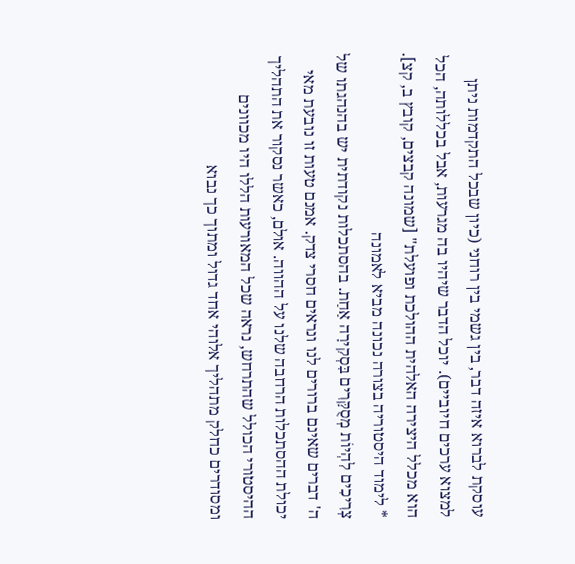עוסקת לברוא איזה דבר, בין גשמי בין רוחני (כיון שבכל התקדמות ניתן למצוא ערכים חיוביים). יוכל הדבר שיהיו בה מגרעות, אבל בכללותה, הכל הוא מכלל היצירה האלהית ההולכת ופועלת" [שמונה קבצים, קובץ ב, קצ].
* לימוד היסטוריה בצורה נכונה מביא לאמונה
צְרִיכִים לִהְיוֹת מְסֻקָּרִים בִּסְקִירָה אַחַת. בהסתכלות נקודתית יש בהנהגתו של ה' דברים שאינם ברורים לנו ונראים חסרי צדק. אמנם טעות זו נובעת מאי יכולת ההסתכלות הרחבה שלנו על ההווה. אולם, כאשר נסקור את התהליך ההיסטורי הכולל שהתרחש, נראה שכל המאורעות הללו היו מכוונים ומסודרים כחלק מתהליך אלוהי אחד גדול ומתוך כך נבוא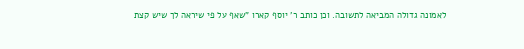לאמונה גדולה המביאה לתשובה. וכן כותב ר' יוסף קארו "שאף על פי שיראה לך שיש קצת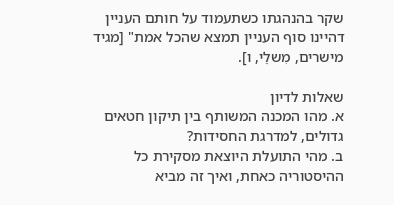שקר בהנהגתו כשתעמוד על חותם העניין דהיינו סוף העניין תמצא שהכל אמת" [מגיד מישרים, מִשלֵי, ו].

שאלות לדיון
א. מהו המכנה המשותף בין תיקון חטאים גדולים, למדרגת החסידות?
ב. מהי התועלת היוצאת מסקירת כל ההיסטוריה כאחת, ואיך זה מביא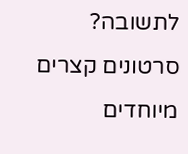לתשובה?
סרטונים קצרים מיוחדים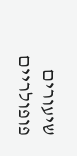שיעורים פופולריים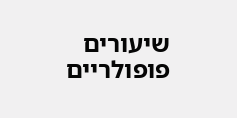שיעורים פופולריים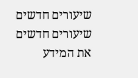שיעורים חדשים
שיעורים חדשים
את המידע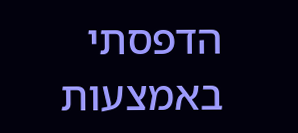הדפסתי באמצעות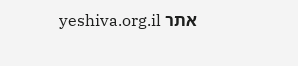אתר yeshiva.org.il